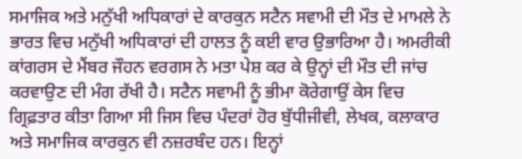ਸਮਾਜਿਕ ਅਤੇ ਮਨੁੱਖੀ ਅਧਿਕਾਰਾਂ ਦੇ ਕਾਰਕੁਨ ਸਟੈਨ ਸਵਾਮੀ ਦੀ ਮੌਤ ਦੇ ਮਾਮਲੇ ਨੇ ਭਾਰਤ ਵਿਚ ਮਨੁੱਖੀ ਅਧਿਕਾਰਾਂ ਦੀ ਹਾਲਤ ਨੂੰ ਕਈ ਵਾਰ ਉਭਾਰਿਆ ਹੈ। ਅਮਰੀਕੀ ਕਾਂਗਰਸ ਦੇ ਮੈਂਬਰ ਜੌਹਨ ਵਰਗਸ ਨੇ ਮਤਾ ਪੇਸ਼ ਕਰ ਕੇ ਉਨ੍ਹਾਂ ਦੀ ਮੌਤ ਦੀ ਜਾਂਚ ਕਰਵਾਉਣ ਦੀ ਮੰਗ ਰੱਖੀ ਹੈ। ਸਟੈਨ ਸਵਾਮੀ ਨੂੰ ਭੀਮਾ ਕੋਰੇਗਾਉਂ ਕੇਸ ਵਿਚ ਗ੍ਰਿਫ਼ਤਾਰ ਕੀਤਾ ਗਿਆ ਸੀ ਜਿਸ ਵਿਚ ਪੰਦਰਾਂ ਹੋਰ ਬੁੱਧੀਜੀਵੀ, ਲੇਖਕ, ਕਲਾਕਾਰ ਅਤੇ ਸਮਾਜਿਕ ਕਾਰਕੁਨ ਵੀ ਨਜ਼ਰਬੰਦ ਹਨ। ਇਨ੍ਹਾਂ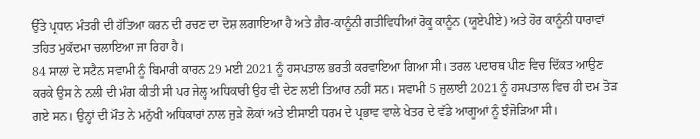ਉੱਤੇ ਪ੍ਰਧਾਨ ਮੰਤਰੀ ਦੀ ਹੱਤਿਆ ਕਰਨ ਦੀ ਰਚਣ ਦਾ ਦੋਸ਼ ਲਗਾਇਆ ਹੈ ਅਤੇ ਗ਼ੈਰ-ਕਾਨੂੰਨੀ ਗਤੀਵਿਧੀਆਂ ਰੋਕੂ ਕਾਨੂੰਨ (ਯੂਏਪੀਏ) ਅਤੇ ਹੋਰ ਕਾਨੂੰਨੀ ਧਾਰਾਵਾਂ ਤਹਿਤ ਮੁਕੱਦਮਾ ਚਲਾਇਆ ਜਾ ਰਿਹਾ ਹੈ।
84 ਸਾਲਾਂ ਦੇ ਸਟੈਨ ਸਵਾਮੀ ਨੂੰ ਬਿਮਾਰੀ ਕਾਰਨ 29 ਮਈ 2021 ਨੂੰ ਹਸਪਤਾਲ ਭਰਤੀ ਕਰਵਾਇਆ ਗਿਆ ਸੀ। ਤਰਲ ਪਦਾਰਥ ਪੀਣ ਵਿਚ ਦਿੱਕਤ ਆਉਣ ਕਰਕੇ ਉਸ ਨੇ ਨਲੀ ਦੀ ਮੰਗ ਕੀਤੀ ਸੀ ਪਰ ਜੇਲ੍ਹ ਅਧਿਕਾਰੀ ਉਹ ਵੀ ਦੇਣ ਲਈ ਤਿਆਰ ਨਹੀਂ ਸਨ। ਸਵਾਮੀ 5 ਜੁਲਾਈ 2021 ਨੂੰ ਹਸਪਤਾਲ ਵਿਚ ਹੀ ਦਮ ਤੋੜ ਗਏ ਸਨ। ਉਨ੍ਹਾਂ ਦੀ ਮੌਤ ਨੇ ਮਨੁੱਖੀ ਅਧਿਕਾਰਾਂ ਨਾਲ ਜੁੜੇ ਲੋਕਾਂ ਅਤੇ ਈਸਾਈ ਧਰਮ ਦੇ ਪ੍ਰਭਾਵ ਵਾਲੇ ਖੇਤਰ ਦੇ ਵੱਡੇ ਆਗੂਆਂ ਨੂੰ ਝੰਜੋੜਿਆ ਸੀ।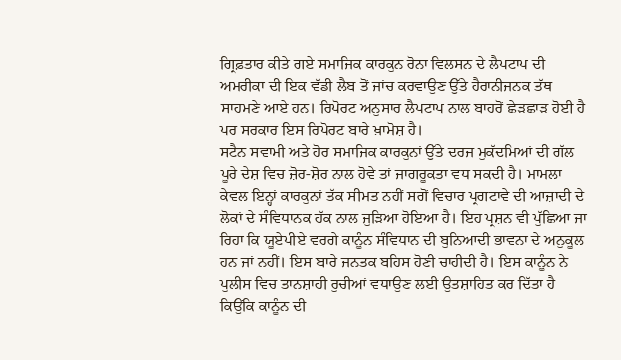ਗ੍ਰਿਫ਼ਤਾਰ ਕੀਤੇ ਗਏ ਸਮਾਜਿਕ ਕਾਰਕੁਨ ਰੋਨਾ ਵਿਲਸਨ ਦੇ ਲੈਪਟਾਪ ਦੀ ਅਮਰੀਕਾ ਦੀ ਇਕ ਵੱਡੀ ਲੈਬ ਤੋਂ ਜਾਂਚ ਕਰਵਾਉਣ ਉੱਤੇ ਹੈਰਾਨੀਜਨਕ ਤੱਥ ਸਾਹਮਣੇ ਆਏ ਹਨ। ਰਿਪੋਰਟ ਅਨੁਸਾਰ ਲੈਪਟਾਪ ਨਾਲ ਬਾਹਰੋਂ ਛੇੜਛਾੜ ਹੋਈ ਹੈ ਪਰ ਸਰਕਾਰ ਇਸ ਰਿਪੋਰਟ ਬਾਰੇ ਖ਼ਾਮੋਸ਼ ਹੈ।
ਸਟੈਨ ਸਵਾਮੀ ਅਤੇ ਹੋਰ ਸਮਾਜਿਕ ਕਾਰਕੁਨਾਂ ਉੱਤੇ ਦਰਜ ਮੁਕੱਦਮਿਆਂ ਦੀ ਗੱਲ ਪੂਰੇ ਦੇਸ਼ ਵਿਚ ਜ਼ੋਰ-ਸ਼ੋਰ ਨਾਲ ਹੋਵੇ ਤਾਂ ਜਾਗਰੂਕਤਾ ਵਧ ਸਕਦੀ ਹੈ। ਮਾਮਲਾ ਕੇਵਲ ਇਨ੍ਹਾਂ ਕਾਰਕੁਨਾਂ ਤੱਕ ਸੀਮਤ ਨਹੀਂ ਸਗੋਂ ਵਿਚਾਰ ਪ੍ਰਗਟਾਵੇ ਦੀ ਆਜ਼ਾਦੀ ਦੇ ਲੋਕਾਂ ਦੇ ਸੰਵਿਧਾਨਕ ਹੱਕ ਨਾਲ ਜੁੜਿਆ ਹੋਇਆ ਹੈ। ਇਹ ਪ੍ਰਸ਼ਨ ਵੀ ਪੁੱਛਿਆ ਜਾ ਰਿਹਾ ਕਿ ਯੂਏਪੀਏ ਵਰਗੇ ਕਾਨੂੰਨ ਸੰਵਿਧਾਨ ਦੀ ਬੁਨਿਆਦੀ ਭਾਵਨਾ ਦੇ ਅਨੁਕੂਲ ਹਨ ਜਾਂ ਨਹੀਂ। ਇਸ ਬਾਰੇ ਜਨਤਕ ਬਹਿਸ ਹੋਣੀ ਚਾਹੀਦੀ ਹੈ। ਇਸ ਕਾਨੂੰਨ ਨੇ ਪੁਲੀਸ ਵਿਚ ਤਾਨਸ਼ਾਹੀ ਰੁਚੀਆਂ ਵਧਾਉਣ ਲਈ ਉਤਸ਼ਾਹਿਤ ਕਰ ਦਿੱਤਾ ਹੈ ਕਿਉਂਕਿ ਕਾਨੂੰਨ ਦੀ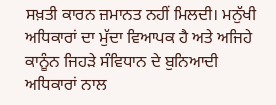ਸਖ਼ਤੀ ਕਾਰਨ ਜ਼ਮਾਨਤ ਨਹੀਂ ਮਿਲਦੀ। ਮਨੁੱਖੀ ਅਧਿਕਾਰਾਂ ਦਾ ਮੁੱਦਾ ਵਿਆਪਕ ਹੈ ਅਤੇ ਅਜਿਹੇ ਕਾਨੂੰਨ ਜਿਹੜੇ ਸੰਵਿਧਾਨ ਦੇ ਬੁਨਿਆਦੀ ਅਧਿਕਾਰਾਂ ਨਾਲ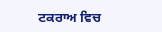ਟਕਰਾਅ ਵਿਚ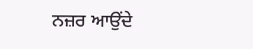ਨਜ਼ਰ ਆਉਂਦੇ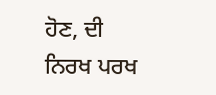ਹੋਣ, ਦੀ ਨਿਰਖ ਪਰਖ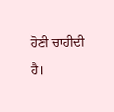ਹੋਣੀ ਚਾਹੀਦੀ ਹੈ।